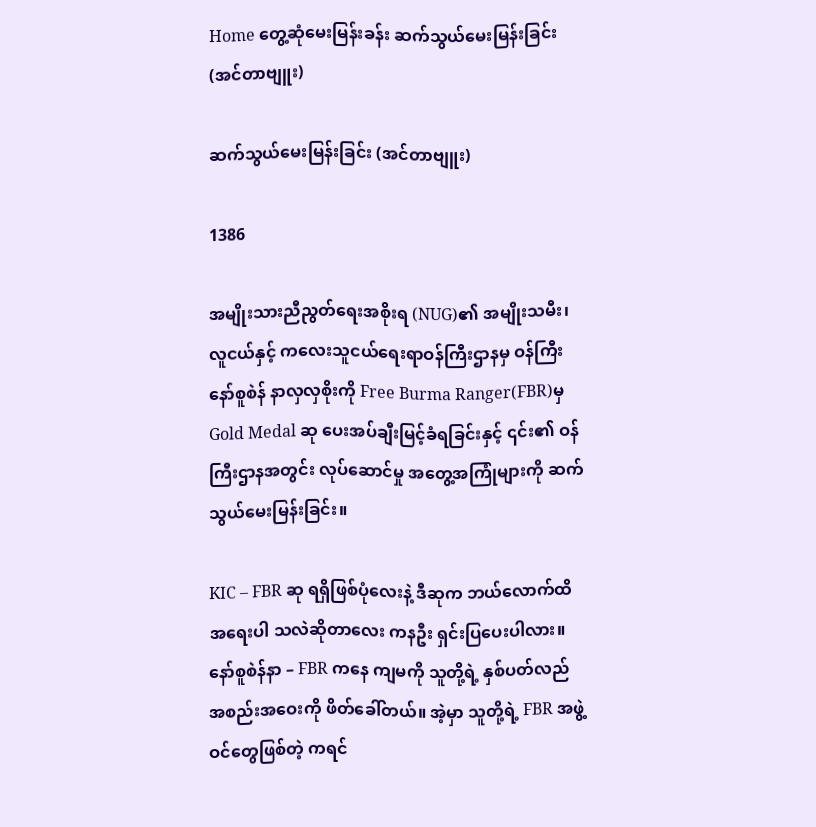Home တွေ့ဆုံမေးမြန်းခန်း ဆက်သွယ်မေးမြန်းခြင်း (အင်တာဗျူး)

ဆက်သွယ်မေးမြန်းခြင်း (အင်တာဗျူး)

1386

အမျိုးသားညီညွတ်ရေးအစိုးရ (NUG)၏ အမျိုးသမီး၊ လူငယ်နှင့် ကလေးသူငယ်ရေးရာဝန်ကြီးဌာနမှ ဝန်ကြီး နော်စူစဲန် နာလှလှစိုးကို Free Burma Ranger(FBR)မှ Gold Medal ဆု ပေးအပ်ချီးမြင့်ခံရခြင်းနှင့် ၎င်း၏ ဝန်ကြီးဌာနအတွင်း လုပ်ဆောင်မှု အတွေ့အကြုံများကို ဆက်သွယ်မေးမြန်းခြင်း။

KIC – FBR ဆု ရရှိဖြစ်ပုံလေးနဲ့ ဒီဆုက ဘယ်လောက်ထိ အရေးပါ သလဲဆိုတာလေး ကနဦး ရှင်းပြပေးပါလား။
နော်စူစဲန်နာ – FBR ကနေ ကျမကို သူတို့ရဲ့ နှစ်ပတ်လည် အစည်းအဝေးကို ဖိတ်ခေါ်တယ်။ အဲ့မှာ သူတို့ရဲ့ FBR အဖွဲ့ ဝင်တွေဖြစ်တဲ့ ကရင်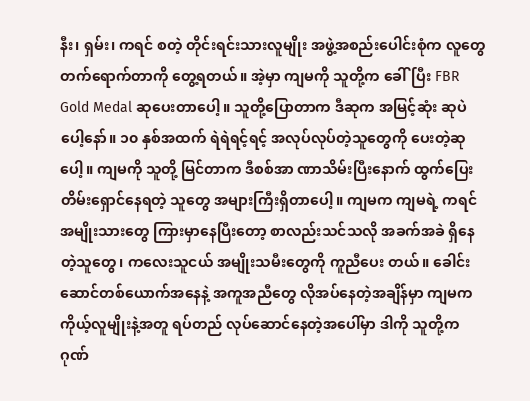နီး၊ ရှမ်း၊ ကရင် စတဲ့ တိုင်းရင်းသားလူမျိုး အဖွဲ့အစည်းပေါင်းစုံက လူတွေ တက်ရောက်တာကို တွေ့ရတယ်။ အဲ့မှာ ကျမကို သူတို့က ခေါ်ပြီး FBR Gold Medal ဆုပေးတာပေါ့။ သူတို့ပြောတာက ဒီဆုက အမြင့်ဆုံး ဆုပဲပေါ့နော်။ ၁၀ နှစ်အထက် ရဲရဲရင့်ရင့် အလုပ်လုပ်တဲ့သူတွေကို ပေးတဲ့ဆုပေါ့။ ကျမကို သူတို့ မြင်တာက ဒီစစ်အာ ဏာသိမ်းပြီးနောက် ထွက်ပြေးတိမ်းရှောင်နေရတဲ့ သူတွေ အများကြီးရှိတာပေါ့။ ကျမက ကျမရဲ့ ကရင်အမျိုးသားတွေ ကြားမှာနေပြီးတော့ စာလည်းသင်သလို အခက်အခဲ ရှိနေတဲ့သူတွေ၊ ကလေးသူငယ် အမျိုးသမီးတွေကို ကူညီပေး တယ်။ ခေါင်းဆောင်တစ်ယောက်အနေနဲ့ အကူအညီတွေ လိုအပ်နေတဲ့အချိန်မှာ ကျမက ကိုယ့်လူမျိုးနဲ့အတူ ရပ်တည် လုပ်ဆောင်နေတဲ့အပေါ်မှာ ဒါကို သူတို့က ဂုဏ်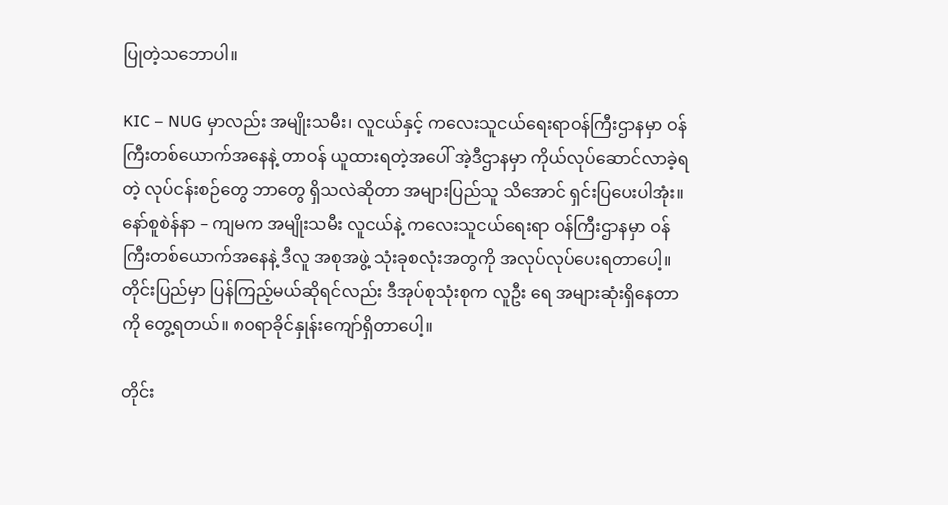ပြုတဲ့သဘောပါ။

KIC – NUG မှာလည်း အမျိုးသမီး၊ လူငယ်နှင့် ကလေးသူငယ်ရေးရာဝန်ကြီးဌာနမှာ ဝန်ကြီးတစ်ယောက်အနေနဲ့ တာဝန် ယူထားရတဲ့အပေါ် အဲ့ဒီဌာနမှာ ကိုယ်လုပ်ဆောင်လာခဲ့ရတဲ့ လုပ်ငန်းစဉ်တွေ ဘာတွေ ရှိသလဲဆိုတာ အများပြည်သူ သိအောင် ရှင်းပြပေးပါအုံး။
နော်စူစဲန်နာ – ကျမက အမျိုးသမီး လူငယ်နဲ့ ကလေးသူငယ်ရေးရာ ဝန်ကြီးဌာနမှာ ဝန်ကြီးတစ်ယောက်အနေနဲ့ ဒီလူ အစုအဖွဲ့ သုံးခုစလုံးအတွကို အလုပ်လုပ်ပေးရတာပေါ့။ တိုင်းပြည်မှာ ပြန်ကြည့်မယ်ဆိုရင်လည်း ဒီအုပ်စုသုံးစုက လူဦး ရေ အများဆုံးရှိနေတာကို တွေ့ရတယ်။ ၈၀ရာခိုင်နှုန်းကျော်ရှိတာပေါ့။

တိုင်း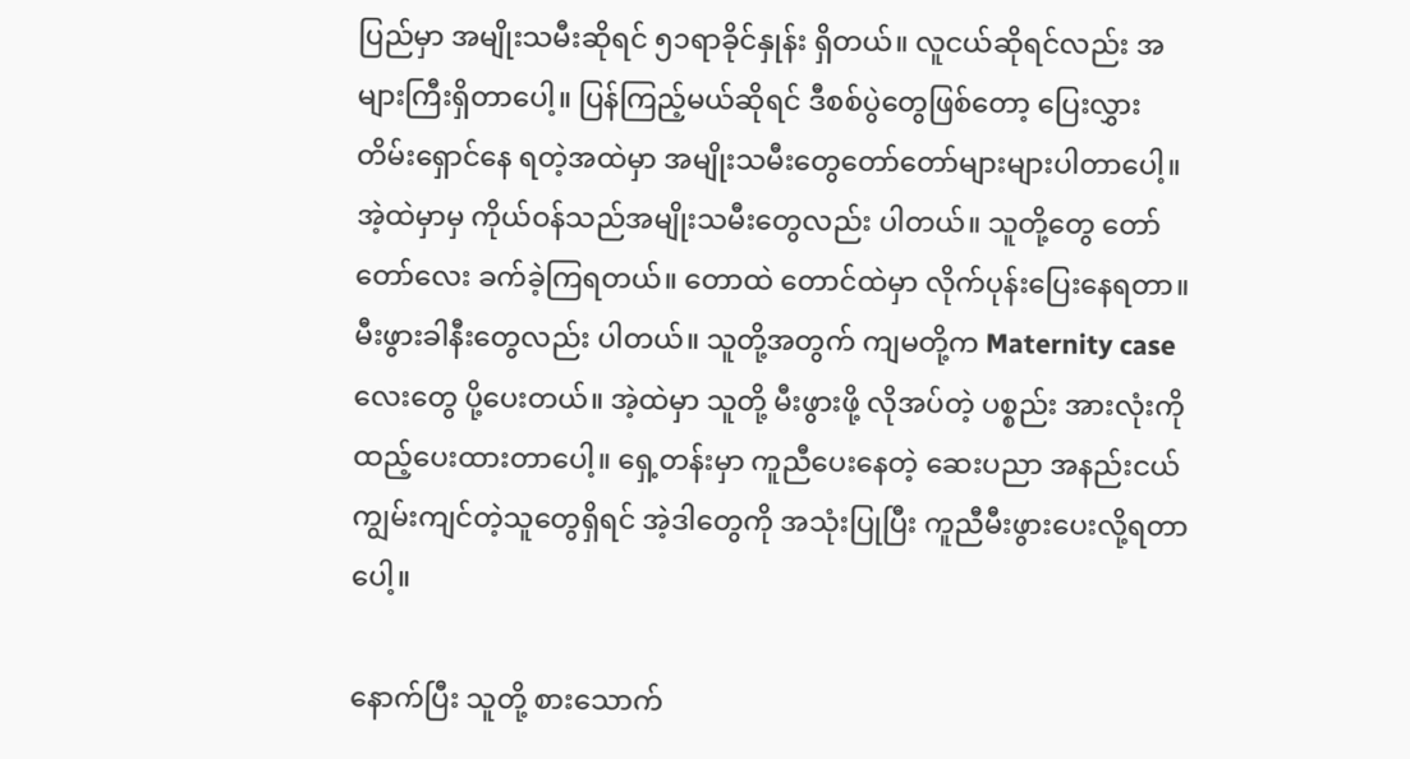ပြည်မှာ အမျိုးသမီးဆိုရင် ၅၁ရာခိုင်နှုန်း ရှိတယ်။ လူငယ်ဆိုရင်လည်း အများကြီးရှိတာပေါ့။ ပြန်ကြည့်မယ်ဆိုရင် ဒီစစ်ပွဲတွေဖြစ်တော့ ပြေးလွှားတိမ်းရှောင်နေ ရတဲ့အထဲမှာ အမျိုးသမီးတွေတော်တော်များများပါတာပေါ့။ အဲ့ထဲမှာမှ ကိုယ်ဝန်သည်အမျိုးသမီးတွေလည်း ပါတယ်။ သူတို့တွေ တော်တော်လေး ခက်ခဲ့ကြရတယ်။ တောထဲ တောင်ထဲမှာ လိုက်ပုန်းပြေးနေရတာ။ မီးဖွားခါနီးတွေလည်း ပါတယ်။ သူတို့အတွက် ကျမတို့က Maternity case လေးတွေ ပို့ပေးတယ်။ အဲ့ထဲမှာ သူတို့ မီးဖွားဖို့ လိုအပ်တဲ့ ပစ္စည်း အားလုံးကို ထည့်ပေးထားတာပေါ့။ ရှေ့တန်းမှာ ကူညီပေးနေတဲ့ ဆေးပညာ အနည်းငယ် ကျွမ်းကျင်တဲ့သူတွေရှိရင် အဲ့ဒါတွေကို အသုံးပြုပြီး ကူညီမီးဖွားပေးလို့ရတာပေါ့။

နောက်ပြီး သူတို့ စားသောက်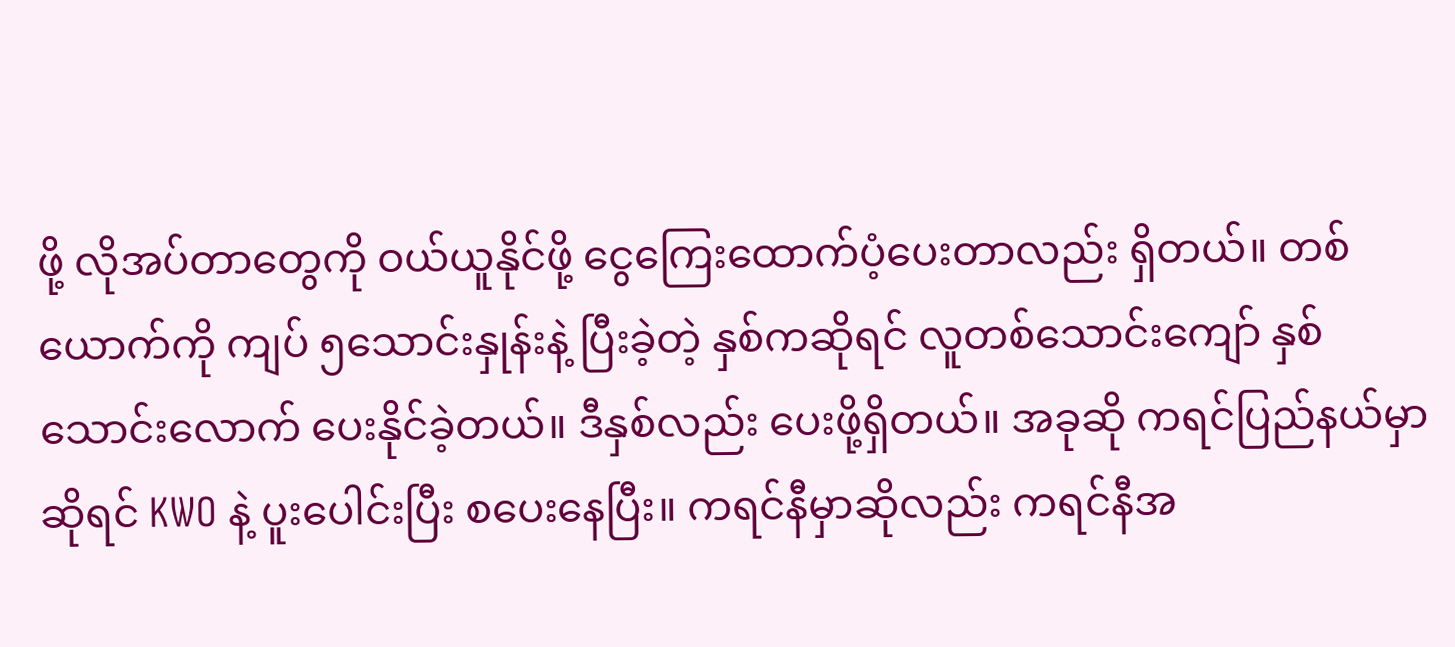ဖို့ လိုအပ်တာတွေကို ဝယ်ယူနိုင်ဖို့ ငွေကြေးထောက်ပံ့ပေးတာလည်း ရှိတယ်။ တစ်ယောက်ကို ကျပ် ၅သောင်းနှုန်းနဲ့ ပြီးခဲ့တဲ့ နှစ်ကဆိုရင် လူတစ်သောင်းကျော် နှစ်သောင်းလောက် ပေးနိုင်ခဲ့တယ်။ ဒီနှစ်လည်း ပေးဖို့ရှိတယ်။ အခုဆို ကရင်ပြည်နယ်မှာဆိုရင် KWO နဲ့ ပူးပေါင်းပြီး စပေးနေပြီး။ ကရင်နီမှာဆိုလည်း ကရင်နီအ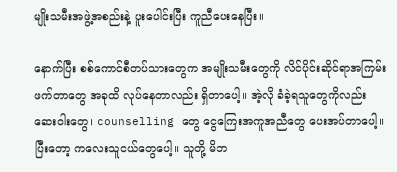မျိုးသမီးအဖွဲ့အစည်းနဲ့ ပူးပေါင်းပြီး ကူညီပေးနေပြီး။

နောက်ပြီး စစ်ကောင်စီတပ်သားတွေက အမျိုးသမီးတွေကို လိင်ပိုင်းဆိုင်ရာအကြမ်းဖက်တာတွေ အခုထိ လုပ်နေတာလည်း ရှိတာပေါ့။ အဲ့လို ခံခဲ့ရသူတွေကိုလည်း ဆေးဝါးတွေ၊ counselling တွေ ငွေကြေးအကူအညီတွေ ပေးအပ်တာပေါ့။ ပြီးတော့ ကလေးသူငယ်တွေပေါ့။ သူတို့ မိဘ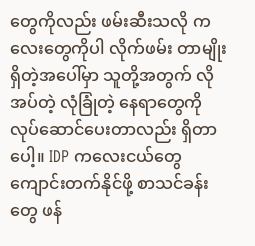တွေကိုလည်း ဖမ်းဆီးသလို ကလေးတွေကိုပါ လိုက်ဖမ်း တာမျိုးရှိတဲ့အပေါ်မှာ သူတို့အတွက် လိုအပ်တဲ့ လုံခြုံတဲ့ နေရာတွေကို လုပ်ဆောင်ပေးတာလည်း ရှိတာပေါ့။ IDP ကလေးငယ်တွေ ကျောင်းတက်နိုင်ဖို့ စာသင်ခန်းတွေ ဖန်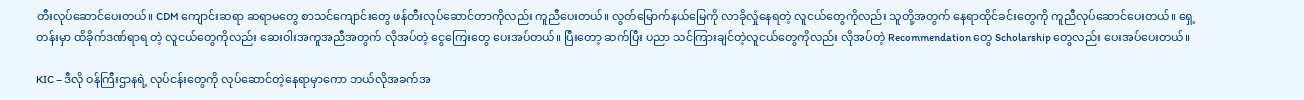တီးလုပ်ဆောင်ပေးတယ်။ CDM ကျောင်းဆရာ ဆရာမတွေ စာသင်ကျောင်းတွေ ဖန်တီးလုပ်ဆောင်တာကိုလည်း ကူညီပေးတယ်။ လွတ်မြောက်နယ်မြေကို လာခိုလှုံနေရတဲ့ လူငယ်တွေကိုလည်း သူတို့အတွက် နေရာထိုင်ခင်းတွေကို ကူညီလုပ်ဆောင်ပေးတယ်။ ရှေ့တန်းမှာ ထိခိုက်ဒဏ်ရာရ တဲ့ လူငယ်တွေကိုလည်း ဆေးဝါးအကူအညီအတွက် လိုအပ်တဲ့ ငွေကြေးတွေ ပေးအပ်တယ်။ ပြီးတော့ ဆက်ပြီး ပညာ သင်ကြားချင်တဲ့လူငယ်တွေကိုလည်း လိုအပ်တဲ့ Recommendation တွေ Scholarship တွေလည်း ပေးအပ်ပေးတယ်။

KIC – ဒီလို ဝန်ကြီးဌာနရဲ့ လုပ်ငန်းတွေကို လုပ်ဆောင်တဲ့နေရာမှာကော ဘယ်လိုအခက်အ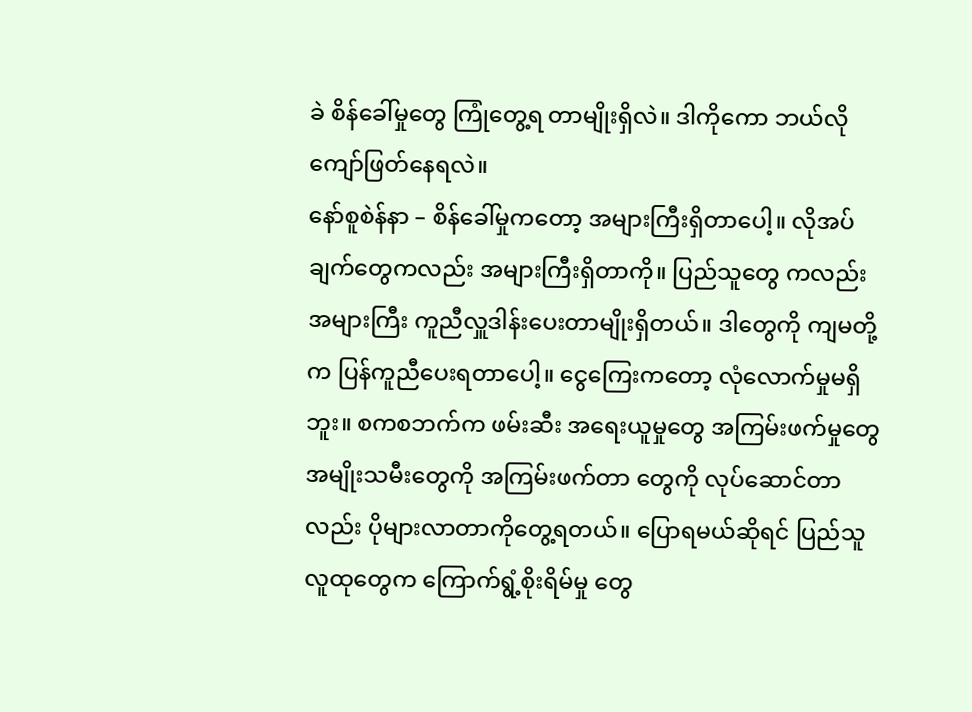ခဲ စိန်ခေါ်မှုတွေ ကြုံတွေ့ရ တာမျိုးရှိလဲ။ ဒါကိုကော ဘယ်လိုကျော်ဖြတ်နေရလဲ။
နော်စူစဲန်နာ – စိန်ခေါ်မှုကတော့ အများကြီးရှိတာပေါ့။ လိုအပ်ချက်တွေကလည်း အများကြီးရှိတာကို။ ပြည်သူတွေ ကလည်း အများကြီး ကူညီလှူဒါန်းပေးတာမျိုးရှိတယ်။ ဒါတွေကို ကျမတို့က ပြန်ကူညီပေးရတာပေါ့။ ငွေကြေးကတော့ လုံလောက်မှုမရှိဘူး။ စကစဘက်က ဖမ်းဆီး အရေးယူမှုတွေ အကြမ်းဖက်မှုတွေ အမျိုးသမီးတွေကို အကြမ်းဖက်တာ တွေကို လုပ်ဆောင်တာလည်း ပိုများလာတာကိုတွေ့ရတယ်။ ပြောရမယ်ဆိုရင် ပြည်သူလူထုတွေက ကြောက်ရွံ့စိုးရိမ်မှု တွေ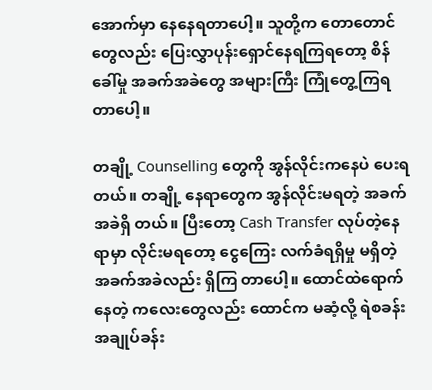အောက်မှာ နေနေရတာပေါ့။ သူတို့က တောတောင်တွေလည်း ပြေးလွှာပုန်းရှောင်နေရကြရတော့ စိန်ခေါ်မှု အခက်အခဲတွေ အများကြီး ကြုံတွေ့ကြရတာပေါ့။

တချို့ Counselling တွေကို အွန်လိုင်းကနေပဲ ပေးရတယ်။ တချို့ နေရာတွေက အွန်လိုင်းမရတဲ့ အခက်အခဲရှိ တယ်။ ပြီးတော့ Cash Transfer လုပ်တဲ့နေရာမှာ လိုင်းမရတော့ ငွေကြေး လက်ခံရရှိမှု မရှိတဲ့ အခက်အခဲလည်း ရှိကြ တာပေါ့။ ထောင်ထဲရောက်နေတဲ့ ကလေးတွေလည်း ထောင်က မဆံ့လို့ ရဲစခန်းအချုပ်ခန်း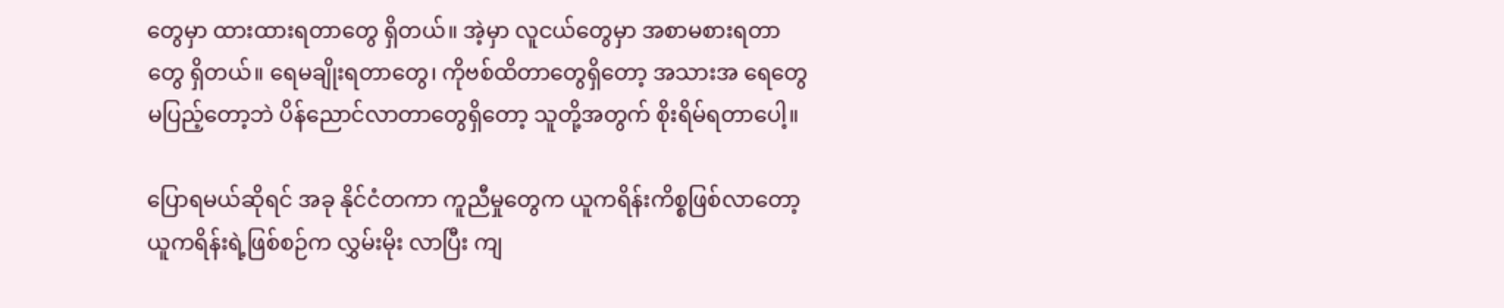တွေမှာ ထားထားရတာတွေ ရှိတယ်။ အဲ့မှာ လူငယ်တွေမှာ အစာမစားရတာတွေ ရှိတယ်။ ရေမချိုးရတာတွေ၊ ကိုဗစ်ထိတာတွေရှိတော့ အသားအ ရေတွေ မပြည့်တော့ဘဲ ပိန်ညောင်လာတာတွေရှိတော့ သူတို့အတွက် စိုးရိမ်ရတာပေါ့။

ပြောရမယ်ဆိုရင် အခု နိုင်ငံတကာ ကူညီမှုတွေက ယူကရိန်းကိစ္စဖြစ်လာတော့ ယူကရိန်းရဲ့ဖြစ်စဉ်က လွှမ်းမိုး လာပြီး ကျ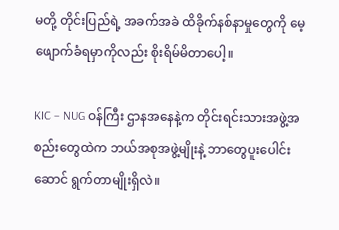မတို့ တိုင်းပြည်ရဲ့ အခက်အခဲ ထိခိုက်နစ်နာမှုတွေကို မေ့ဖျောက်ခံရမှာကိုလည်း စိုးရိမ်မိတာပေါ့။

KIC – NUG ဝန်ကြီး ဌာနအနေနဲ့က တိုင်းရင်းသားအဖွဲ့အစည်းတွေထဲက ဘယ်အစုအဖွဲ့မျိုးနဲ့ ဘာတွေပူးပေါင်းဆောင် ရွက်တာမျိုးရှိလဲ။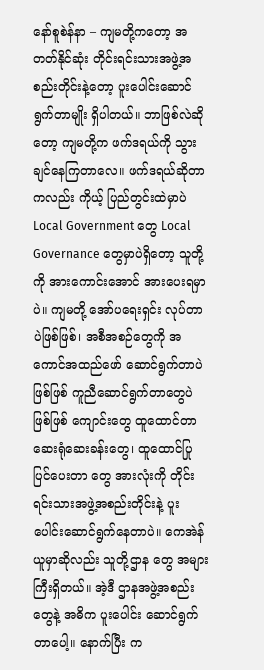နော်စူစဲန်နာ – ကျမတို့ကတော့ အတတ်နိုင်ဆုံး တိုင်းရင်းသားအဖွဲ့အစည်းတိုင်းနဲ့တော့ ပူးပေါင်းဆောင်ရွက်တာမျိုး ရှိပါတယ်။ ဘာဖြစ်လဲဆိုတော့ ကျမတို့က ဖက်ဒရယ်ကို သွားချင်နေကြတာလေ။ ဖက်ဒရယ်ဆိုတာကလည်း ကိုယ့် ပြည်တွင်းထဲမှာပဲ Local Government တွေ Local Governance တွေမှာပဲရှိတော့ သူတို့ကို အားကောင်းအောင် အားပေးရမှာပဲ။ ကျမတို့ အော်ပရေးရှင်း လုပ်တာပဲဖြစ်ဖြစ်၊ အစီအစဉ်တွေကို အကောင်အထည်ဖော် ဆောင်ရွက်တာပဲ ဖြစ်ဖြစ် ကူညီဆောင်ရွက်တာတွေပဲဖြစ်ဖြစ် ကျောင်းတွေ ထူထောင်တာ ဆေးရုံဆေးခန်းတွေ၊ ထူထောင်ပြုပြင်ပေးတာ တွေ အားလုံးကို တိုင်းရင်းသားအဖွဲ့အစည်းတိုင်းနဲ့ ပူးပေါင်းဆောင်ရွက်နေတာပဲ။ ကေအဲန်ယူမှာဆိုလည်း သူတို့ဌာန တွေ အများကြီးရှိတယ်။ အဲ့ဒီ ဌာနအဖွဲ့အစည်းတွေနဲ့ အဓိက ပူးပေါင်း ဆောင်ရွက်တာပေါ့။ နောက်ပြီး က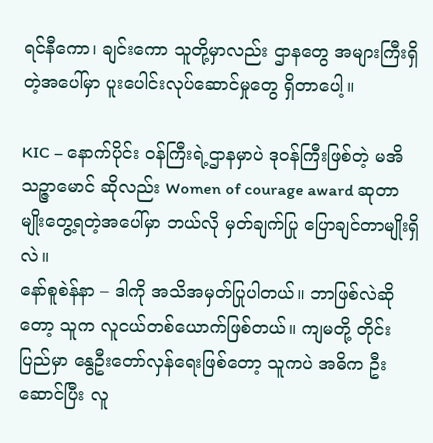ရင်နီကော၊ ချင်းကော သူတို့မှာလည်း ဌာနတွေ အများကြီးရှိတဲ့အပေါ်မှာ ပူးပေါင်းလုပ်ဆောင်မှုတွေ ရှိတာပေါ့။

KIC – နောက်ပိုင်း ဝန်ကြီးရဲ့ဌာနမှာပဲ ဒုဝန်ကြီးဖြစ်တဲ့ မအိသဉ္ဇာမောင် ဆိုလည်း Women of courage award ဆုတာမျိုးတွေ့ရတဲ့အပေါ်မှာ ဘယ်လို မှတ်ချက်ပြု ပြောချင်တာမျိုးရှိလဲ။
နော်စူစဲန်နာ – ဒါကို အသိအမှတ်ပြုပါတယ်။ ဘာဖြစ်လဲဆိုတော့ သူက လူငယ်တစ်ယောက်ဖြစ်တယ်။ ကျမတို့ တိုင်း ပြည်မှာ နွေဦးတော်လှန်ရေးဖြစ်တော့ သူကပဲ အဓိက ဦးဆောင်ပြီး လူ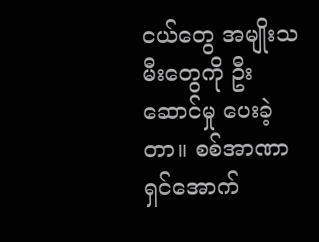ငယ်တွေ အမျိုးသမီးတွေကို ဦးဆောင်မှု ပေးခဲ့ တာ။ စစ်အာဏာရှင်အောက်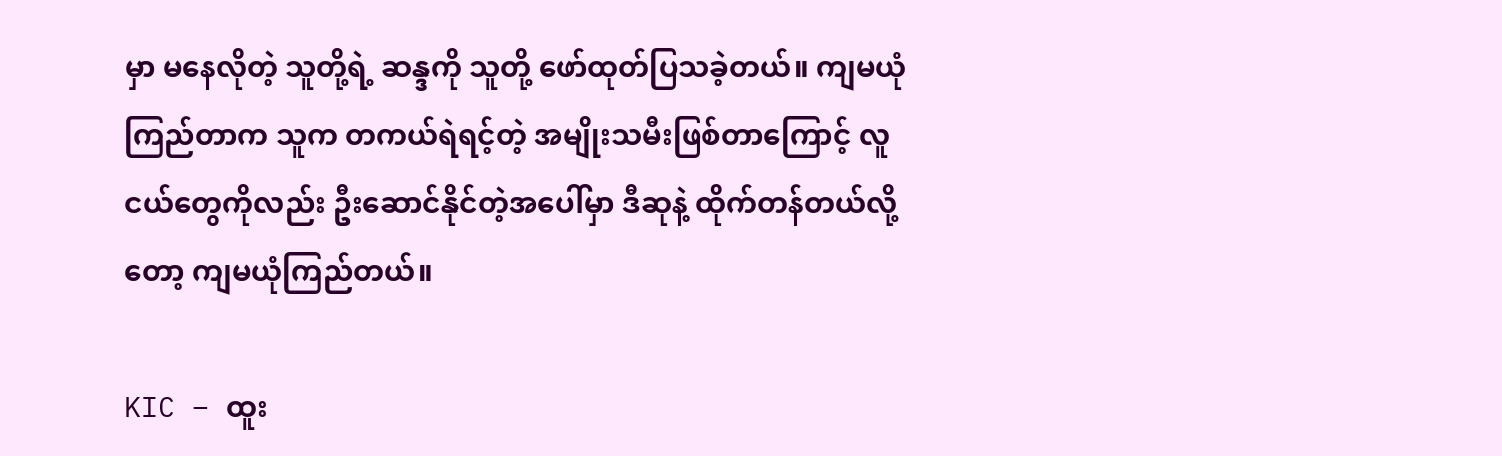မှာ မနေလိုတဲ့ သူတို့ရဲ့ ဆန္ဒကို သူတို့ ဖော်ထုတ်ပြသခဲ့တယ်။ ကျမယုံကြည်တာက သူက တကယ်ရဲရင့်တဲ့ အမျိုးသမီးဖြစ်တာကြောင့် လူငယ်တွေကိုလည်း ဦးဆောင်နိုင်တဲ့အပေါ်မှာ ဒီဆုနဲ့ ထိုက်တန်တယ်လို့ တော့ ကျမယုံကြည်တယ်။

KIC – ထူး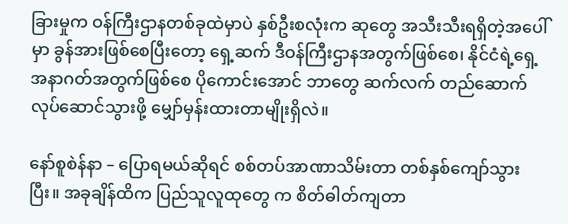ခြားမှုက ဝန်ကြီးဌာနတစ်ခုထဲမှာပဲ နှစ်ဦးစလုံးက ဆုတွေ အသီးသီးရရှိတဲ့အပေါ်မှာ ခွန်အားဖြစ်စေပြီးတော့ ရှေ့ဆက် ဒီဝန်ကြီးဌာနအတွက်ဖြစ်စေ၊ နိုင်ငံရဲ့ရှေ့အနာဂတ်အတွက်ဖြစ်စေ ပိုကောင်းအောင် ဘာတွေ ဆက်လက် တည်ဆောက်လုပ်ဆောင်သွားဖို့ မျှော်မှန်းထားတာမျိုးရှိလဲ။

နော်စူစဲန်နာ – ပြောရမယ်ဆိုရင် စစ်တပ်အာဏာသိမ်းတာ တစ်နှစ်ကျော်သွားပြီး။ အခုချိန်ထိက ပြည်သူလူထုတွေ က စိတ်ဓါတ်ကျတာ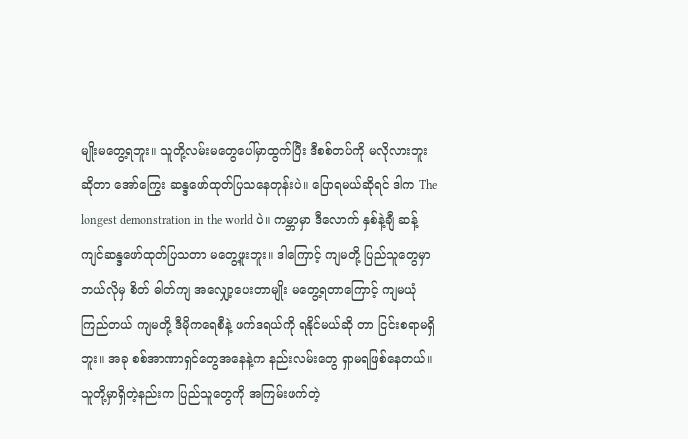မျိုးမတွေ့ရဘူး။ သူတို့လမ်းမတွေပေါ်မှာထွက်ပြီး ဒီစစ်တပ်ကို မလိုလားဘူးဆိုတာ အော်ကြွေး ဆန္ဒဖော်ထုတ်ပြသနေတုန်းပဲ။ ပြောရမယ်ဆိုရင် ဒါက The longest demonstration in the world ပဲ။ ကမ္ဘာမှာ ဒီလောက် နှစ်နဲ့ချီ ဆန့်ကျင်ဆန္ဒဖော်ထုတ်ပြသတာ မတွေ့ဖူးဘူး။ ဒါကြောင့် ကျမတို့ ပြည်သူတွေမှာ ဘယ်လိုမှ စိတ် ဓါတ်ကျ အလျှော့ပေးတာမျိုး မတွေ့ရတာကြောင့် ကျမယုံကြည်တယ် ကျမတို့ ဒီမိုကရေစီနဲ့ ဖက်ဒရယ်ကို ရနိုင်မယ်ဆို တာ ငြင်းစရာမရှိဘူး။ အခု စစ်အာဏာရှင်တွေအနေနဲ့က နည်းလမ်းတွေ ရှာမရဖြစ်နေတယ်။ သူတို့မှာရှိတဲ့နည်းက ပြည်သူတွေကို အကြမ်းဖက်တဲ့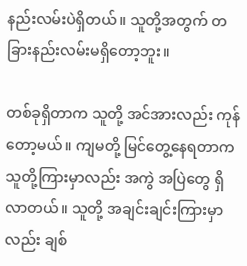နည်းလမ်းပဲရှိတယ်။ သူတို့အတွက် တခြားနည်းလမ်းမရှိတော့ဘူး။

တစ်ခုရှိတာက သူတို့ အင်အားလည်း ကုန်တော့မယ်။ ကျမတို့ မြင်တွေ့နေရတာက သူတို့ကြားမှာလည်း အကွဲ အပြဲတွေ ရှိလာတယ်။ သူတို့ အချင်းချင်းကြားမှာလည်း ချစ်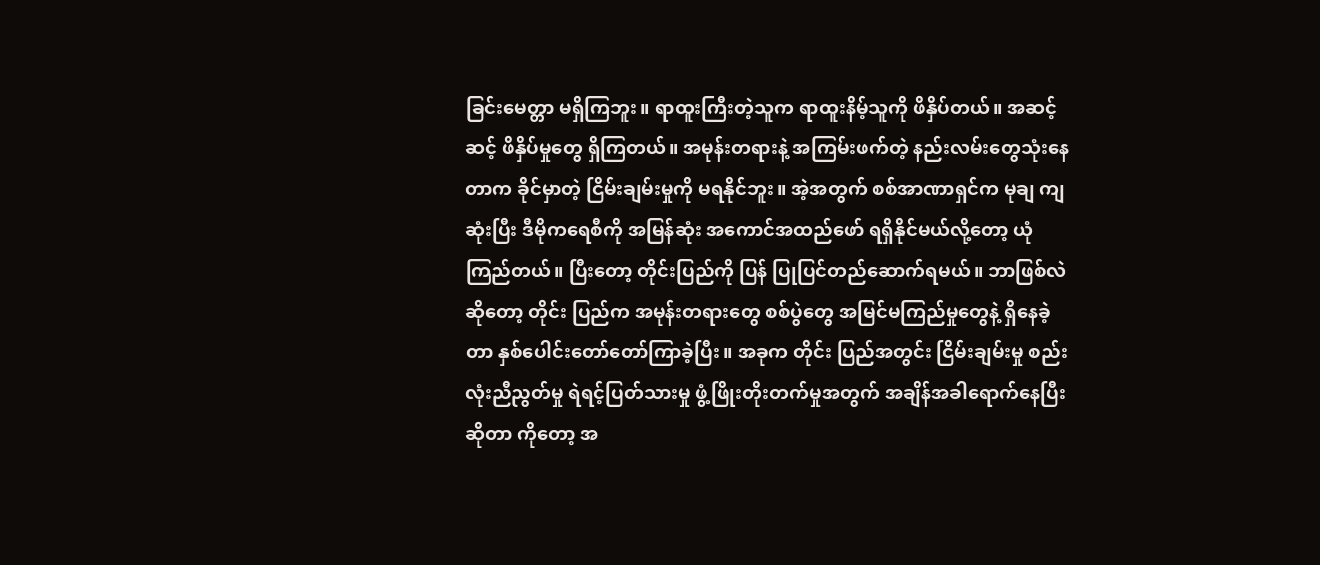ခြင်းမေတ္တာ မရှိကြဘူး။ ရာထူးကြီးတဲ့သူက ရာထူးနိမ့်သူကို ဖိနှိပ်တယ်။ အဆင့်ဆင့် ဖိနှိပ်မှုတွေ ရှိကြတယ်။ အမုန်းတရားနဲ့ အကြမ်းဖက်တဲ့ နည်းလမ်းတွေသုံးနေတာက ခိုင်မှာတဲ့ ငြိမ်းချမ်းမှုကို မရနိုင်ဘူး။ အဲ့အတွက် စစ်အာဏာရှင်က မုချ ကျဆုံးပြီး ဒီမိုကရေစီကို အမြန်ဆုံး အကောင်အထည်ဖော် ရရှိနိုင်မယ်လို့တော့ ယုံကြည်တယ်။ ပြီးတော့ တိုင်းပြည်ကို ပြန် ပြုပြင်တည်ဆောက်ရမယ်။ ဘာဖြစ်လဲဆိုတော့ တိုင်း ပြည်က အမုန်းတရားတွေ စစ်ပွဲတွေ အမြင်မကြည်မှုတွေနဲ့ ရှိနေခဲ့တာ နှစ်ပေါင်းတော်တော်ကြာခဲ့ပြီး။ အခုက တိုင်း ပြည်အတွင်း ငြိမ်းချမ်းမှု စည်းလုံးညီညွတ်မှု ရဲရင့်ပြတ်သားမှု ဖွံ့ဖြိုးတိုးတက်မှုအတွက် အချိန်အခါရောက်နေပြီးဆိုတာ ကိုတော့ အ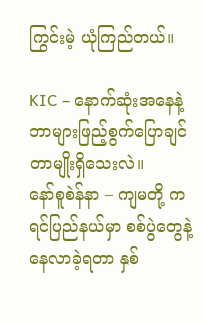ကြွင်းမဲ့ ယုံကြည်တယ်။

KIC – နောက်ဆုံးအနေနဲ့ ဘာများဖြည့်စွက်ပြောချင်တာမျိုးရှိသေးလဲ။
နော်စူစဲန်နာ – ကျမတို့ ကရင်ပြည်နယ်မှာ စစ်ပွဲတွေနဲ့ နေလာခဲ့ရတာ နှစ်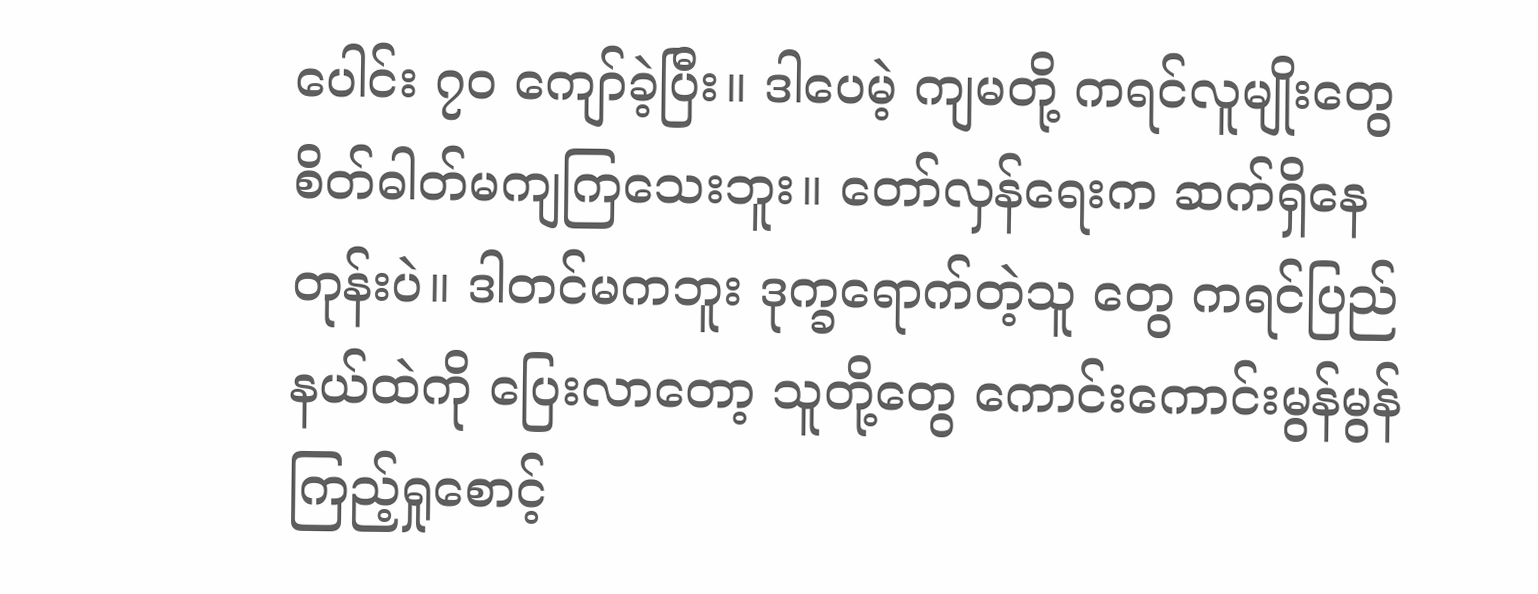ပေါင်း ၇၀ ကျော်ခဲ့ပြီး။ ဒါပေမဲ့ ကျမတို့ ကရင်လူမျိုးတွေ စိတ်ဓါတ်မကျကြသေးဘူး။ တော်လှန်ရေးက ဆက်ရှိနေတုန်းပဲ။ ဒါတင်မကဘူး ဒုက္ခရောက်တဲ့သူ တွေ ကရင်ပြည်နယ်ထဲကို ပြေးလာတော့ သူတို့တွေ ကောင်းကောင်းမွန်မွန် ကြည့်ရှုစောင့်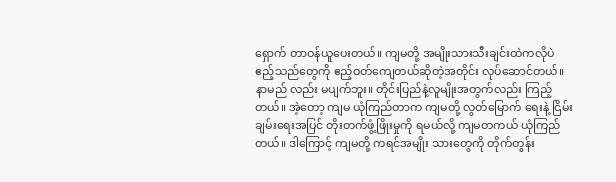ရှောက် တာဝန်ယူပေးတယ်။ ကျမတို့ အမျိုးသားသီးချင်းထဲကလိုပဲ ဧည့်သည်တွေကို ဧည့်ဝတ်ကျေတယ်ဆိုတဲ့အတိုင်း လုပ်ဆောင်တယ်။ နာမည် လည်း မပျက်ဘူး။ တိုင်းပြည်နဲ့လူမျိုးအတွက်လည်း ကြည့်တယ်။ အဲ့တော့ ကျမ ယုံကြည်တာက ကျမတို့ လွတ်မြောက် ရေးနဲ့ ငြိမ်းချမ်းရေးအပြင် တိုးတက်ဖွံ့ဖြိုးမှုကို ရမယ်လို့ ကျမတကယ် ယုံကြည်တယ်။ ဒါကြောင့် ကျမတို့ ကရင်အမျိုး သားတွေကို တိုက်တွန်း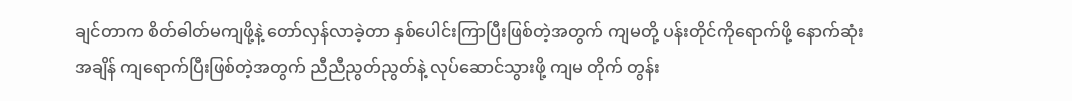ချင်တာက စိတ်ဓါတ်မကျဖို့နဲ့ တော်လှန်လာခဲ့တာ နှစ်ပေါင်းကြာပြီးဖြစ်တဲ့အတွက် ကျမတို့ ပန်းတိုင်ကိုရောက်ဖို့ နောက်ဆုံးအချိန် ကျရောက်ပြီးဖြစ်တဲ့အတွက် ညီညီညွတ်ညွတ်နဲ့ လုပ်ဆောင်သွားဖို့ ကျမ တိုက် တွန်း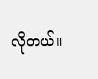လိုတယ်။